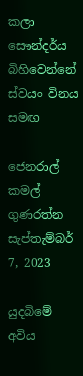කලා සෞන්දර්ය බිහිවෙන්නේ ස්වයං විනය සමඟ

ජෙනරාල් කමල් ගුණරත්න
සැප්තැම්බර් 7, 2023

යුදබිමේ අවිය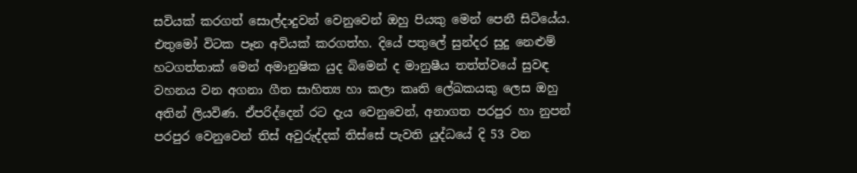සවියක් කරගත් සොල්දාදුවන් වෙනුවෙන් ඔහු පියකු මෙන් පෙනී සිටියේය. එතුමෝ විටක පෑන අවියක් කරගත්හ. දියේ පතුලේ සුන්දර සුදු නෙළුම් හටගත්තාක් මෙන් අමානුෂික යුද බිමෙන් ද මානුෂීය තත්ත්වයේ සුවඳ වහනය වන අගනා ගීත සාහිත්‍ය හා කලා කෘති ලේඛකයකු ලෙස ඔහු අතින් ලියවිණ. ඒපරිද්දෙන් රට දැය වෙනුවෙන්, අනාගත පරපුර හා නුපන් පරපුර වෙනුවෙන් තිස් අවුරුද්දක් තිස්සේ පැවති යුද්ධයේ දි 53 වන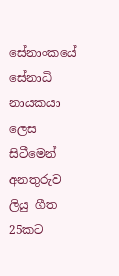සේනාංකයේ සේනාධි නායකයා ලෙස සිටීමෙන් අනතුරුව ලියු ගීත 25කට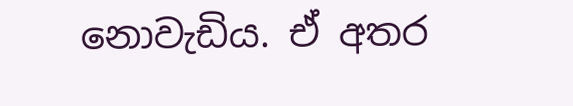නොවැඩිය. ඒ අතර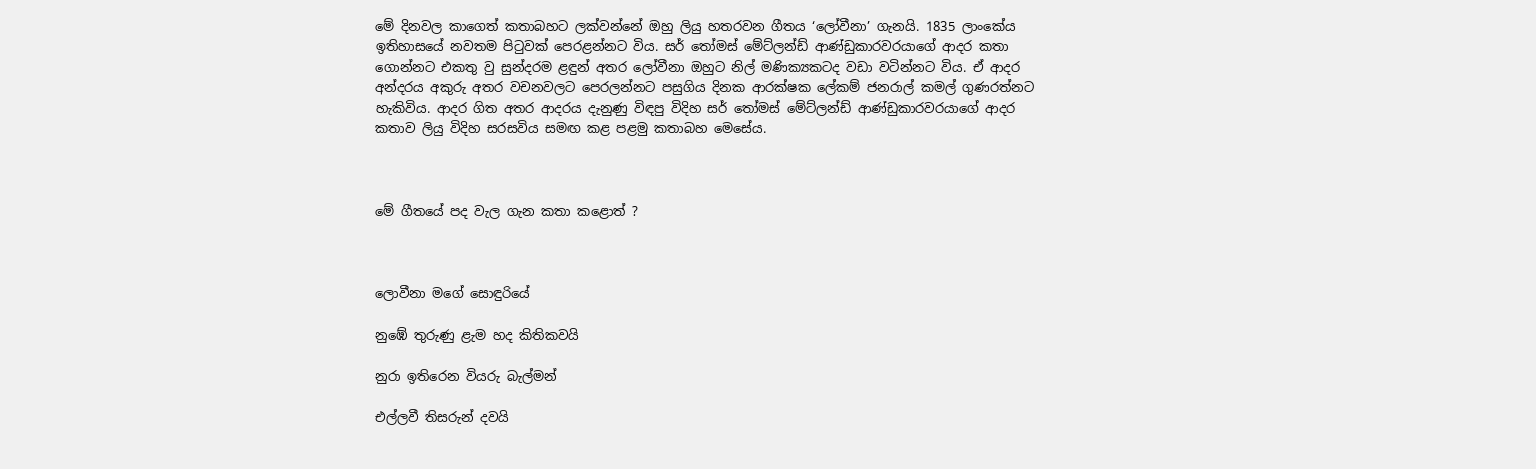මේ දිනවල කාගෙත් කතාබහට ලක්වන්නේ ඔහු ලියු හතරවන ගීතය ‘ලෝවීනා’ ගැනයි. 1835 ලාංකේය ඉතිහාසයේ නවතම පිටුවක් පෙරළන්නට විය. සර් තෝමස් මේට්ලන්ඩ් ආණ්ඩුකාරවරයාගේ ආදර කතා ගොන්නට එකතු වු සුන්දරම ළඳුන් අතර ලෝවීනා ඔහුට නිල් මණික්‍යකටද වඩා වටින්නට විය. ඒ ආදර අන්දරය අකුරු අතර වචනවලට පෙරලන්නට පසුගිය දිනක ආරක්ෂක ලේකම් ජනරාල් කමල් ගුණරත්නට හැකිවිය. ආදර ගිත අතර ආදරය දැනුණු විඳපු විදිහ සර් තෝමස් මේට්ලන්ඩ් ආණ්ඩුකාරවරයාගේ ආදර කතාව ලියු විදිහ සරසවිය සමඟ කළ පළමු කතාබහ මෙසේය.



මේ ගීතයේ පද වැල ගැන කතා කළොත් ?



ලොවීනා මගේ සොඳුරියේ

නුඹේ තුරුණු ළැම හද කිතිකවයි

නුරා ඉතිරෙන වියරු බැල්මන්

එල්ලවී තිසරුන් දවයි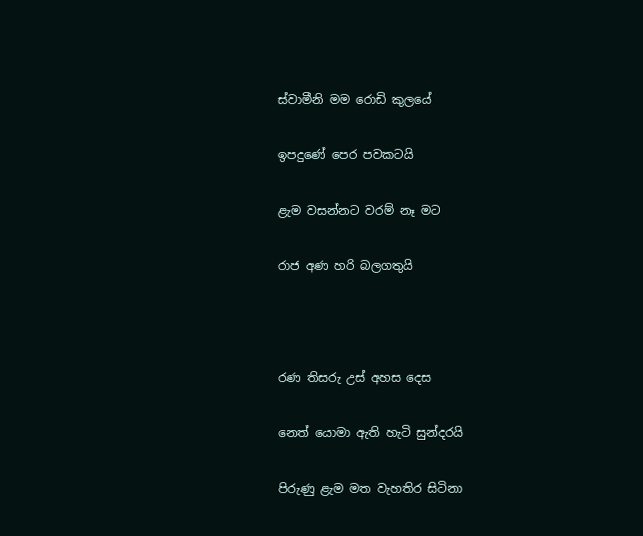ස්වාමීනි මම රොඩි කුලයේ

ඉපදුණේ පෙර පවකටයි

ළැම වසන්නට වරම් නෑ මට

රාජ අණ හරි බලගතුයි



රණ තිසරු උස් අහස දෙස

නෙත් යොමා ඇති හැටි සුන්දරයි

පිරුණු ළැම මත වැහතිර සිටිනා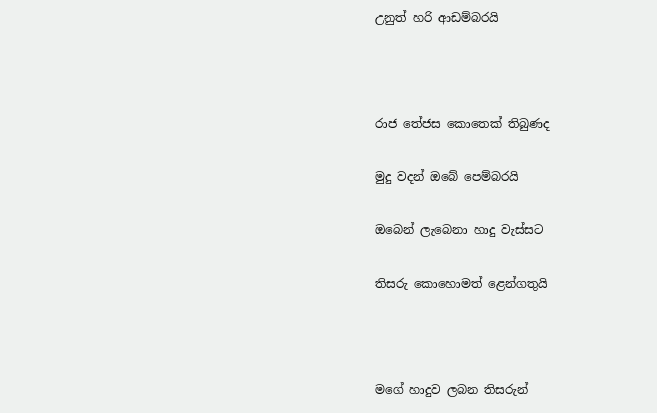උනුත් හරි ආඩම්බරයි



රාජ තේජස කොතෙක් තිබුණද

මුදු වදන් ඔබේ පෙම්බරයි

ඔබෙන් ලැබෙනා හාදු වැස්සට

තිසරු කොහොමත් ළෙන්ගතුයි



මගේ හාදුව ලබන තිසරුන්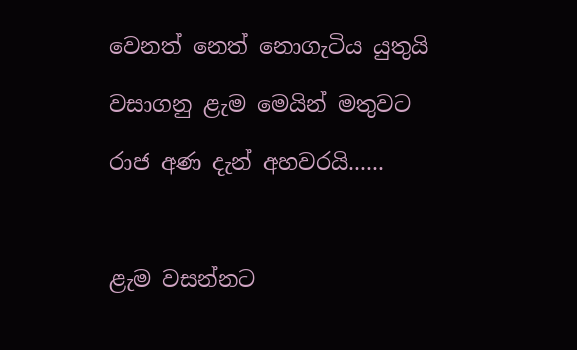වෙනත් නෙත් නොගැටිය යුතුයි

වසාගනු ළැම මෙයින් මතුවට

රාජ අණ දැන් අහවරයි......



ළැම වසන්නට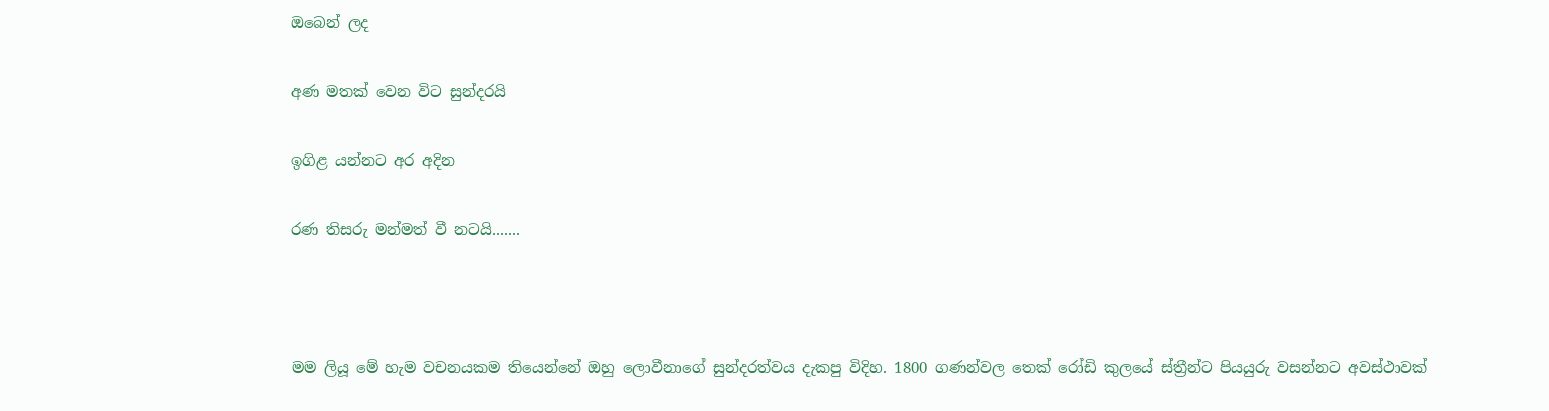ඔබෙන් ලද

අණ මතක් වෙන විට සුන්දරයි

ඉගිළ යන්නට අර අදින

රණ තිසරු මන්මත් වී නටයි.......



මම ලියූ මේ හැම වචනයකම තියෙන්නේ ඔහු ලොවීනාගේ සුන්දරත්වය දැකපු විදිහ. 1800 ගණන්වල තෙක් රෝඩි කුලයේ ස්ත්‍රීන්ට පියයුරු වසන්නට අවස්ථාවක්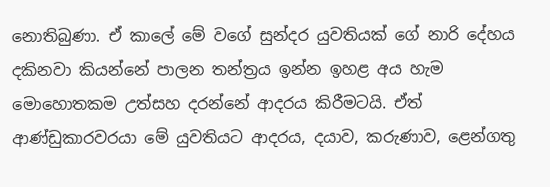නොතිබුණා. ඒ කාලේ මේ වගේ සුන්දර යුවතියක් ගේ නාරි දේහය දකිනවා කියන්නේ පාලන තන්ත්‍රය ඉන්න ඉහළ අය හැම මොහොතකම උත්සහ දරන්නේ ආදරය කිරීමටයි. ඒත් ආණ්ඩුකාරවරයා මේ යුවතියට ආදරය, දයාව, කරුණාව, ළෙන්ගතු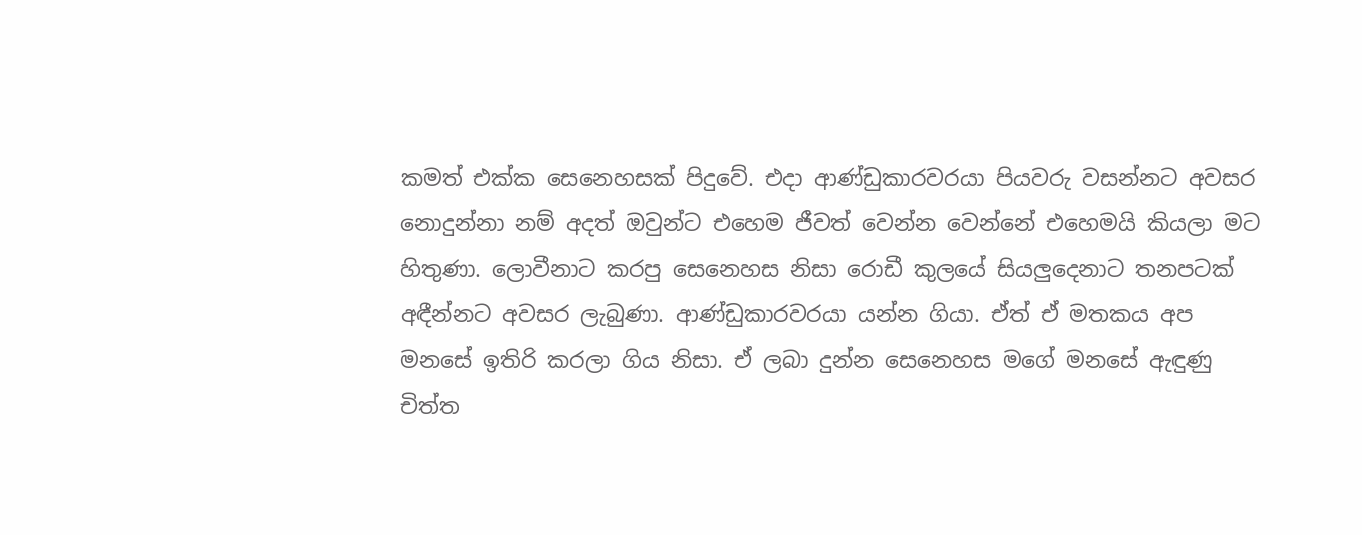කමත් එක්ක සෙනෙහසක් පිදුවේ. එදා ආණ්ඩුකාරවරයා පියවරු වසන්නට අවසර නොදුන්නා නම් අදත් ඔවුන්ට එහෙම ජීවත් වෙන්න වෙන්නේ එහෙමයි කියලා මට හිතුණා. ලොවීනාට කරපු සෙනෙහස නිසා රොඩී කුලයේ සියලුදෙනාට තනපටක් අඳීන්නට අවසර ලැබුණා. ආණ්ඩුකාරවරයා යන්න ගියා. ඒත් ඒ මතකය අප මනසේ ඉතිරි කරලා ගිය නිසා. ඒ ලබා දුන්න සෙනෙහස මගේ මනසේ ඇඳුණු චිත්ත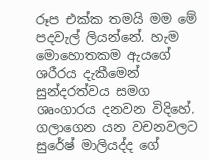රූප එක්ක තමයි මම මේ පදවැල් ලියන්නේ. හැම මොහොතකම ඇයගේ ශරීරය දැකීමෙන් සුන්දරත්වය සමග ශෘංගාරය දනවන විදිහේ. ගලාගෙන යන වචනවලට සුරේෂ් මාලියද්ද ගේ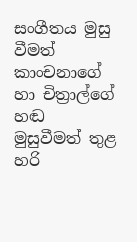සංගීතය මුසු වීමත් කාංචනාගේ හා චිත්‍රාල්ගේ හඬ මුසුවීමත් තුළ හරි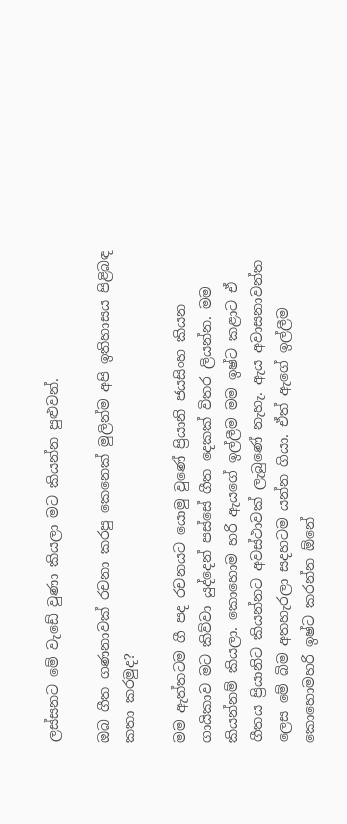ලස්සනට මේ වැඩේ වුණා කියලා මට කියන්න පුළුවන්.

ඔබ ගීත ගණනාවක් රචනා කරපු කෙනෙක් මුලින්ම අපි ඉතිහාසය පිළිබඳ කතා කරමුද?

මම ඇත්තටම ගී පද රචනයට යොමු වුණේ ප්‍රියානි ජයසිංහ කියන ගායිකාව මට කිව්වා යුද්දෙන් පස්සේ ගීත දෙකක් විතර ලියන්න. මම කියන්නම් කියලා. කොහොම හරි ඇයගේ ඉල්ලීම මම ඉෂ්ට කළාට ඒ ගීතය ප්‍රියානිට කියන්නට අවස්ථාවක් ලැබුණේ නැහැ. ඇය අවාසනාවන්ත ලෙස මේ බිම අතහැරලා සදහටම යන්න ගියා. ඒත් ඇගේ ඉල්ලීම කොහොමහරි ඉෂ්ට කරන්න ඕනේ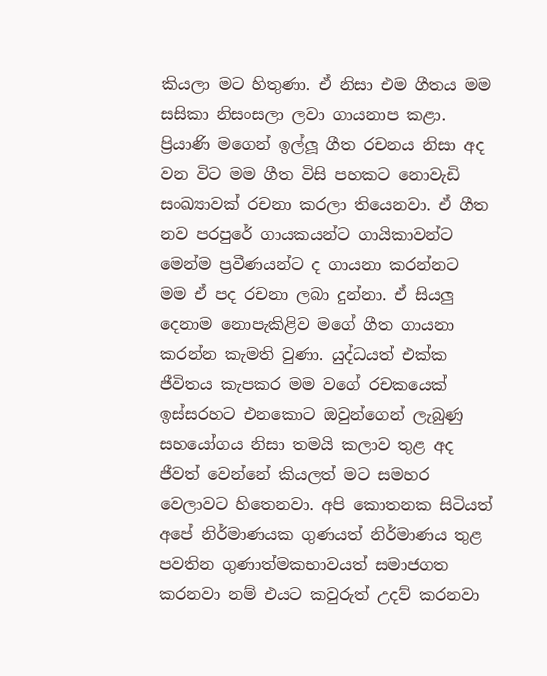කියලා මට හිතුණා. ඒ නිසා එම ගීතය මම සසිකා නිසංසලා ලවා ගායනාප කළා. ප්‍රියාණි මගෙන් ඉල්ලූ ගීත රචනය නිසා අද වන විට මම ගීත විසි පහකට නොවැඩි සංඛ්‍යාවක් රචනා කරලා තියෙනවා. ඒ ගීත නව පරපුරේ ගායකයන්ට ගායිකාවන්ට මෙන්ම ප්‍රවීණයන්ට ද ගායනා කරන්නට මම ඒ පද රචනා ලබා දුන්නා. ඒ සියලු දෙනාම නොපැකිළිව මගේ ගීත ගායනා කරන්න කැමති වුණා. යුද්ධයත් එක්ක ජීවිතය කැපකර මම වගේ රචකයෙක් ඉස්සරහට එනකොට ඔවුන්ගෙන් ලැබුණු සහයෝගය නිසා තමයි කලාව තුළ අද ජීවත් වෙන්නේ කියලත් මට සමහර වෙලාවට හිතෙනවා. අපි කොතනක සිටියත් අපේ නිර්මාණයක ගුණයත් නිර්මාණය තුළ පවතින ගුණාත්මකභාවයත් සමාජගත කරනවා නම් එයට කවුරුත් උදව් කරනවා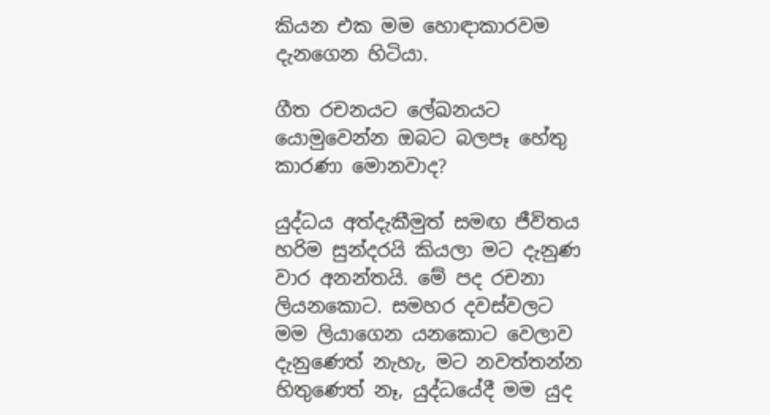කියන එක මම හොඳාකාරවම දැනගෙන හිටියා.

ගීත රචනයට ලේඛනයට යොමුවෙන්න ඔබට බලපෑ හේතු කාරණා මොනවාද?

යුද්ධය අත්දැකීමුත් සමඟ ජීවිතය හරිම සුන්දරයි කියලා මට දැනුණ වාර අනන්තයි. මේ පද රචනා ලියනකොට. සමහර දවස්වලට මම ලියාගෙන යනකොට වෙලාව දැනුණෙත් නැහැ, මට නවත්තන්න හිතුණෙත් නෑ, යුද්ධයේදී මම යුද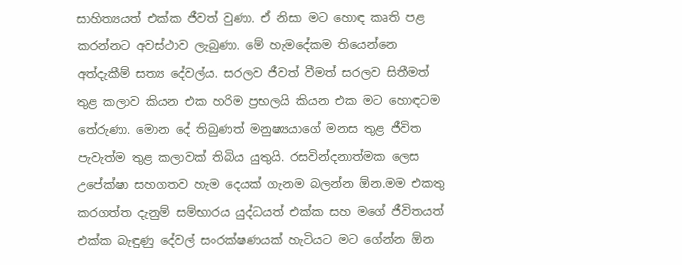සාහිත්‍යයත් එක්ක ජීවත් වුණා. ඒ නිසා මට හොඳ කෘති පළ කරන්නට අවස්ථාව ලැබුණා. මේ හැමදේකම තියෙන්නෙ අත්දැකීම් සත්‍ය දේවල්ය. සරලව ජීවත් වීමත් සරලව සිතීමත් තුළ කලාව කියන එක හරිම ප්‍රභලයි කියන එක මට හොඳටම තේරුණා. මොන දේ තිබුණත් මනුෂ්‍යයාගේ මනස තුළ ජීවිත පැවැත්ම තුළ කලාවක් තිබිය යුතුයි. රසවින්දනාත්මක ලෙස උපේක්ෂා සහගතව හැම දෙයක් ගැනම බලන්න ඕන.මම එකතු කරගත්ත දැනුම් සම්භාරය යුද්ධයත් එක්ක සහ මගේ ජීවිතයත් එක්ක බැඳුණු දේවල් සංරක්ෂණයක් හැටියට මට ගේන්න ඕන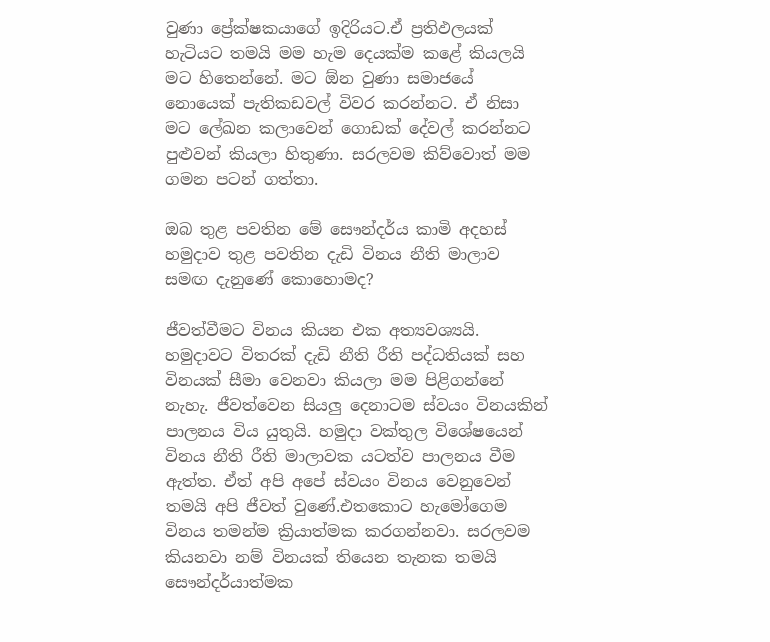වුණා ප්‍රේක්ෂකයාගේ ඉදිරියට.ඒ ප්‍රතිඵලයක් හැටියට තමයි මම හැම දෙයක්ම කළේ කියලයි මට හිතෙන්නේ. මට ඕන වුණා සමාජයේ නොයෙක් පැතිකඩවල් විවර කරන්නට. ඒ නිසා මට ලේඛන කලාවෙන් ගොඩක් දේවල් කරන්නට පුළුවන් කියලා හිතුණා. සරලවම කිව්වොත් මම ගමන පටන් ගත්තා.

ඔබ තුළ පවතින මේ සෞන්දර්ය කාමි අදහස් හමුදාව තුළ පවතින දැඩි විනය නීති මාලාව සමඟ දැනුණේ කොහොමද?

ජීවත්වීමට විනය කියන එක අත්‍යවශ්‍යයි. හමුදාවට විතරක් දැඩි නීති රීති පද්ධතියක් සහ විනයක් සීමා වෙනවා කියලා මම පිළිගන්නේ නැහැ. ජීවත්වෙන සියලු දෙනාටම ස්වයං විනයකින් පාලනය විය යුතුයි. හමුදා වක්තුල විශේෂයෙන් විනය නීති රීති මාලාවක යටත්ව පාලනය වීම ඇත්ත. ඒත් අපි අපේ ස්වයං විනය වෙනුවෙන් තමයි අපි ජීවත් වුණේ.එතකොට හැමෝගෙම විනය තමන්ම ක්‍රියාත්මක කරගන්නවා. සරලවම කියනවා නම් විනයක් තියෙන තැනක තමයි සෞන්දර්යාත්මක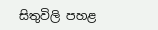සිතුවිලි පහළ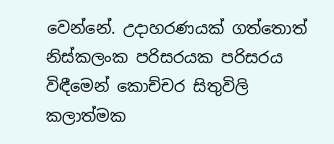වෙන්නේ. උදාහරණයක් ගත්තොත් නිස්කලංක පරිසරයක පරිසරය විඳීමෙන් කොච්චර සිතුවිලි කලාත්මක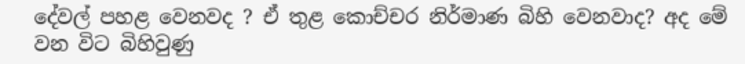දේවල් පහළ වෙනවද ? ඒ තුළ කොච්චර නිර්මාණ බිහි වෙනවාද? අද මේ වන විට බිහිවුණු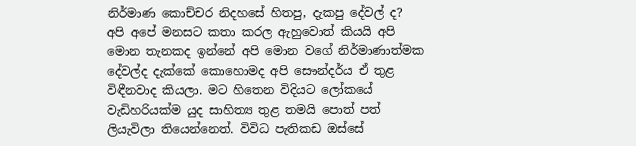නිර්මාණ කොච්චර නිදහසේ හිතපු, දැකපු දේවල් ද? අපි අපේ මනසට කතා කරල ඇහුවොත් කියයි අපි මොන තැනකද ඉන්නේ අපි මොන වගේ නිර්මාණාත්මක දේවල්ද දැක්කේ කොහොමද අපි සෞන්දර්ය ඒ තුළ විඳීනවාද කියලා. මට හිතෙන විදියට ලෝකයේ වැඩිහරියක්ම යුද සාහිත්‍ය තුළ තමයි පොත් පත් ලියැවිලා තියෙන්නෙත්. විවිධ පැතිකඩ ඔස්සේ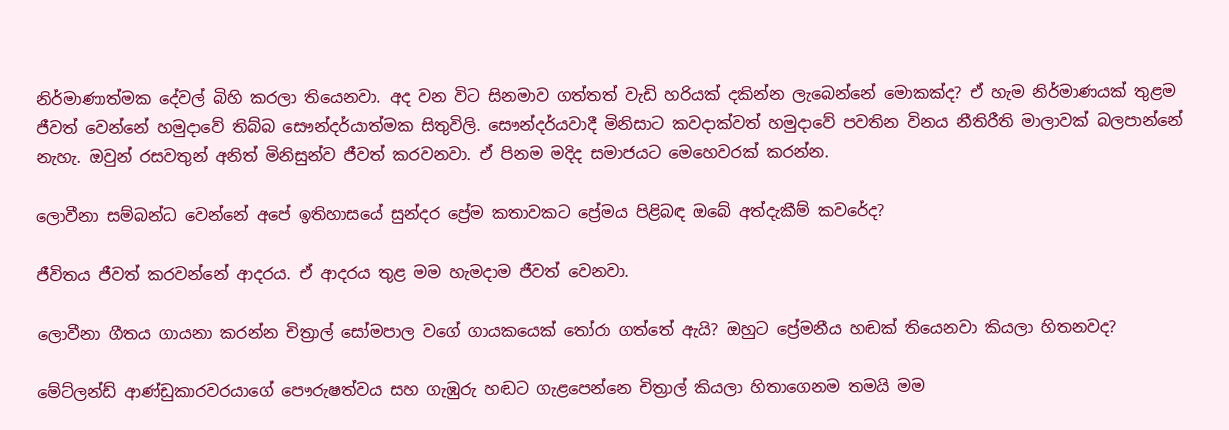නිර්මාණාත්මක දේවල් බිහි කරලා තියෙනවා. අද වන විට සිනමාව ගත්තත් වැඩි හරියක් දකින්න ලැබෙන්නේ මොකක්ද? ඒ හැම නිර්මාණයක් තුළම ජීවත් වෙන්නේ හමුදාවේ තිබ්බ සෞන්දර්යාත්මක සිතුවිලි. සෞන්දර්යවාදී මිනිසාට කවදාක්වත් හමුදාවේ පවතින විනය නීතිරීති මාලාවක් බලපාන්නේ නැහැ. ඔවුන් රසවතුන් අනිත් මිනිසුන්ව ජීවත් කරවනවා. ඒ පිනම මදිද සමාජයට මෙහෙවරක් කරන්න.

ලොවීනා සම්බන්ධ වෙන්නේ අපේ ඉතිහාසයේ සුන්දර ප්‍රේම කතාවකට ප්‍රේමය පිළිබඳ ඔබේ අත්දැකීම් කවරේද?

ජීවිතය ජීවත් කරවන්නේ ආදරය. ඒ ආදරය තුළ මම හැමදාම ජීවත් වෙනවා.

ලොවීනා ගීතය ගායනා කරන්න චිත්‍රාල් සෝමපාල වගේ ගායකයෙක් තෝරා ගත්තේ ඇයි? ඔහුට ප්‍රේමනීය හඬක් තියෙනවා කියලා හිතනවද?

මේට්ලන්ඩ් ආණ්ඩුකාරවරයාගේ පෞරුෂත්වය සහ ගැඹුරු හඬට ගැළපෙන්නෙ චිත්‍රාල් කියලා හිතාගෙනම තමයි මම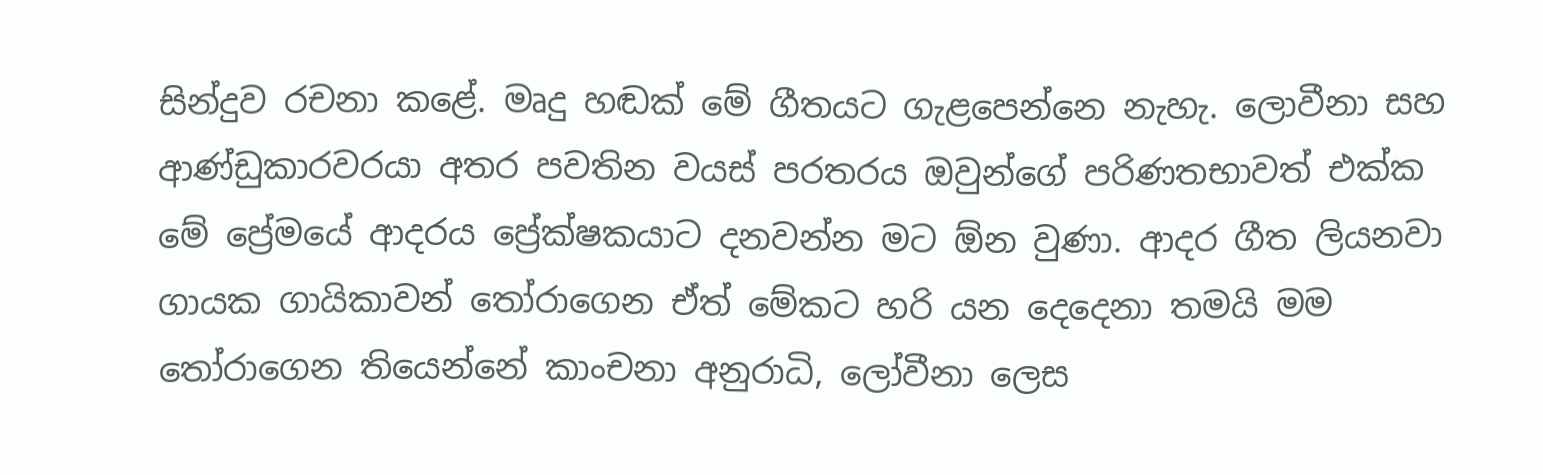සින්දුව රචනා කළේ. මෘදු හඬක් මේ ගීතයට ගැළපෙන්නෙ නැහැ. ලොවීනා සහ ආණ්ඩුකාරවරයා අතර පවතින වයස් පරතරය ඔවුන්ගේ පරිණතභාවත් එක්ක මේ ප්‍රේමයේ ආදරය ප්‍රේක්ෂකයාට දනවන්න මට ඕන වුණා. ආදර ගීත ලියනවා ගායක ගායිකාවන් තෝරාගෙන ඒත් මේකට හරි යන දෙදෙනා තමයි මම තෝරාගෙන තියෙන්නේ කාංචනා අනුරාධි, ලෝවීනා ලෙස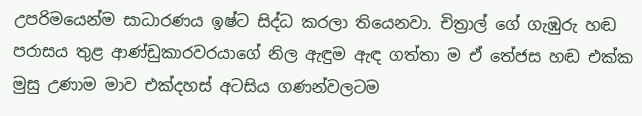උපරිමයෙන්ම සාධාරණය ඉෂ්ට සිද්ධ කරලා තියෙනවා. චිත්‍රාල් ගේ ගැඹුරු හඬ පරාසය තුළ ආණ්ඩුකාරවරයාගේ නිල ඇඳුම ඇඳ ගත්තා ම ඒ තේජස හඬ එක්ක මුසු උණාම මාව එක්දහස් අටසිය ගණන්වලටම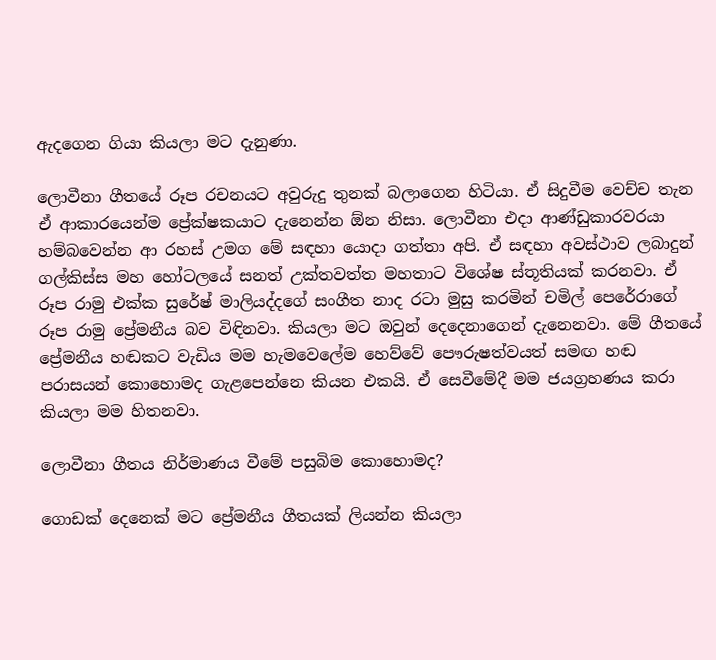ඇදගෙන ගියා කියලා මට දැනුණා.

ලොවීනා ගීතයේ රූප රචනයට අවුරුදු තුනක් බලාගෙන හිටියා. ඒ සිදුවීම වෙච්ච තැන ඒ ආකාරයෙන්ම ප්‍රේක්ෂකයාට දැනෙන්න ඕන නිසා. ලොවීනා එදා ආණ්ඩුකාරවරයා හම්බවෙන්න ආ රහස් උමග මේ සඳහා යොදා ගත්තා අපි. ඒ සඳහා අවස්ථාව ලබාදුන් ගල්කිස්ස මහ හෝටලයේ සනත් උක්තවත්ත මහතාට විශේෂ ස්තූතියක් කරනවා. ඒ රූප රාමු එක්ක සුරේෂ් මාලියද්දගේ සංගීත නාද රටා මුසු කරමින් චමිල් පෙරේරාගේ රූප රාමු ප්‍රේමනීය බව විඳිනවා. කියලා මට ඔවුන් දෙදෙනාගෙන් දැනෙනවා. මේ ගීතයේ ප්‍රේමනීය හඬකට වැඩිය මම හැමවෙලේම හෙව්වේ පෞරුෂත්වයත් සමඟ හඬ පරාසයන් කොහොමද ගැළපෙන්නෙ කියන එකයි. ඒ සෙවීමේදී මම ජයග්‍රහණය කරා කියලා මම හිතනවා.

ලොවීනා ගීතය නිර්මාණය වීමේ පසුබිම කොහොමද?

ගොඩක් දෙනෙක් මට ප්‍රේමනීය ගීතයක් ලියන්න කියලා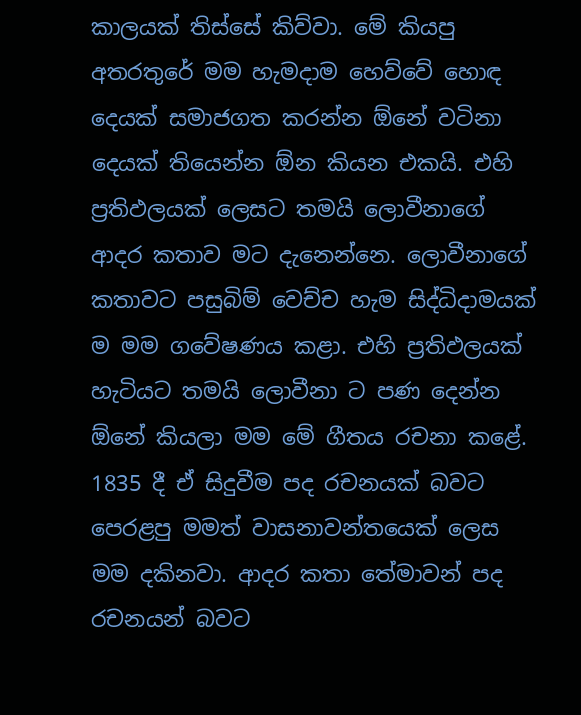කාලයක් තිස්සේ කිව්වා. මේ කියපු අතරතුරේ මම හැමදාම හෙව්වේ හොඳ දෙයක් සමාජගත කරන්න ඕනේ වටිනා දෙයක් තියෙන්න ඕන කියන එකයි. එහි ප්‍රතිඵලයක් ලෙසට තමයි ලොවීනාගේ ආදර කතාව මට දැනෙන්නෙ. ලොවීනාගේ කතාවට පසුබිම් වෙච්ච හැම සිද්ධිදාමයක් ම මම ගවේෂණය කළා. එහි ප්‍රතිඵලයක් හැටියට තමයි ලොවීනා ට පණ දෙන්න ඕනේ කියලා මම මේ ගීතය රචනා කළේ. 1835 දී ඒ සිදුවීම පද රචනයක් බවට පෙරළපු මමත් වාසනාවන්තයෙක් ලෙස මම දකිනවා. ආදර කතා තේමාවන් පද රචනයන් බවට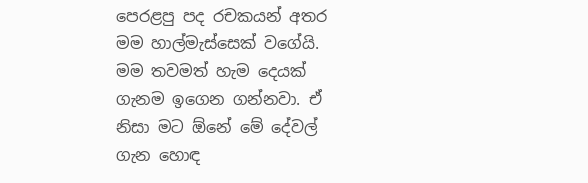පෙරළපු පද රචකයන් අතර මම හාල්මැස්සෙක් වගේයි. මම තවමත් හැම දෙයක් ගැනම ඉගෙන ගන්නවා. ඒ නිසා මට ඕනේ මේ දේවල් ගැන හොඳ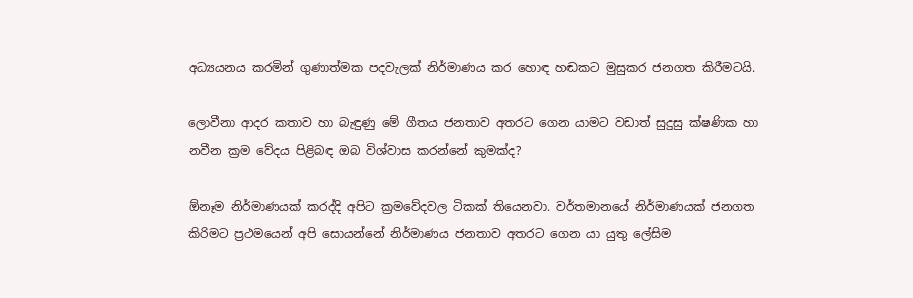අධ්‍යයනය කරමින් ගුණාත්මක පදවැලක් නිර්මාණය කර හොඳ හඬකට මුසුකර ජනගත කිරීමටයි.

ලොවීනා ආදර කතාව හා බැඳුණු මේ ගීතය ජනතාව අතරට ගෙන යාමට වඩාත් සුදුසු ක්ෂණික හා නවීන ක්‍රම වේදය පිළිබඳ ඔබ විශ්වාස කරන්නේ කුමක්ද?

ඕනෑම නිර්මාණයක් කරද්දි අපිට ක්‍රමවේදවල ටිකක් තියෙනවා. වර්තමානයේ නිර්මාණයක් ජනගත කිරිමට ප්‍රථමයෙන් අපි සොයන්නේ නිර්මාණය ජනතාව අතරට ගෙන යා යුතු ලේසිම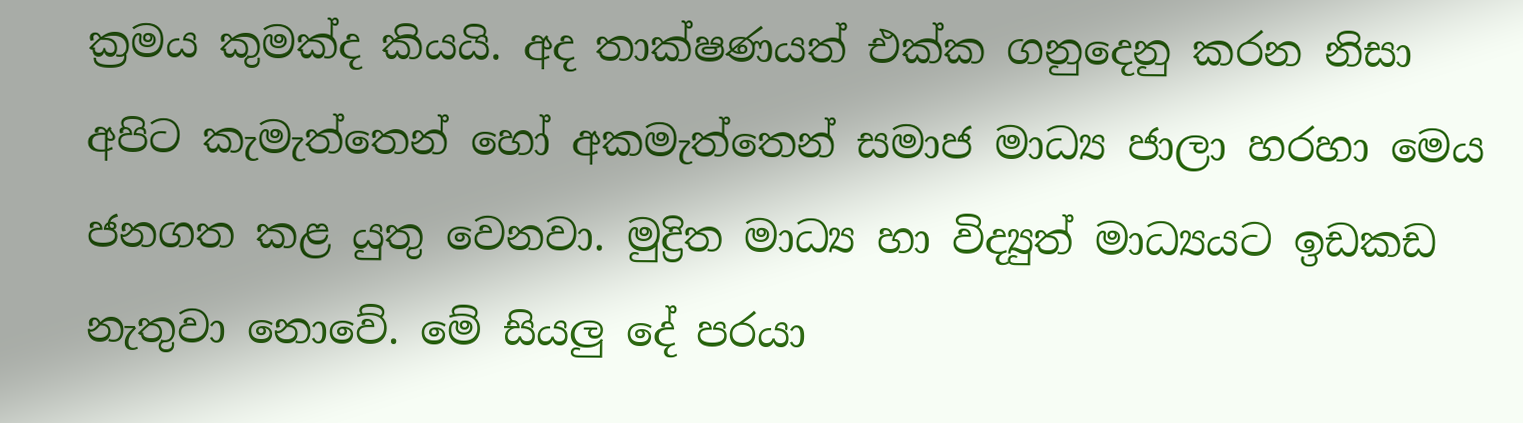ක්‍රමය කුමක්ද කියයි. අද තාක්ෂණයත් එක්ක ගනුදෙනු කරන නිසා අපිට කැමැත්තෙන් හෝ අකමැත්තෙන් සමාජ මාධ්‍ය ජාලා හරහා මෙය ජනගත කළ යුතු වෙනවා. මුද්‍රිත මාධ්‍ය හා විද්‍යුත් මාධ්‍යයට ඉඩකඩ නැතුවා නොවේ. මේ සියලු දේ පරයා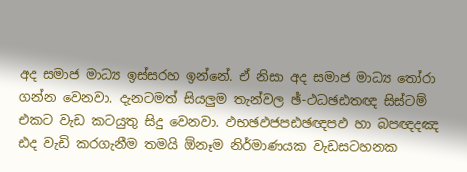අද සමාජ මාධ්‍ය ඉස්සරහ ඉන්නේ. ඒ නිසා අද සමාජ මාධ්‍ය තෝරා ගන්න වෙනවා. දැනටමත් සියලුම තැන්වල ඡ්-ථධඡඪතඥ සිස්ටම් එකට වැඩ කටයුතු සිදු වෙනවා. ඵභඡඵජපඪඡඥපඵ හා බපඥදඤ ඪද වැඩි කරගැනීම තමයි ඕනෑම නිර්මාණයක වැඩසටහනක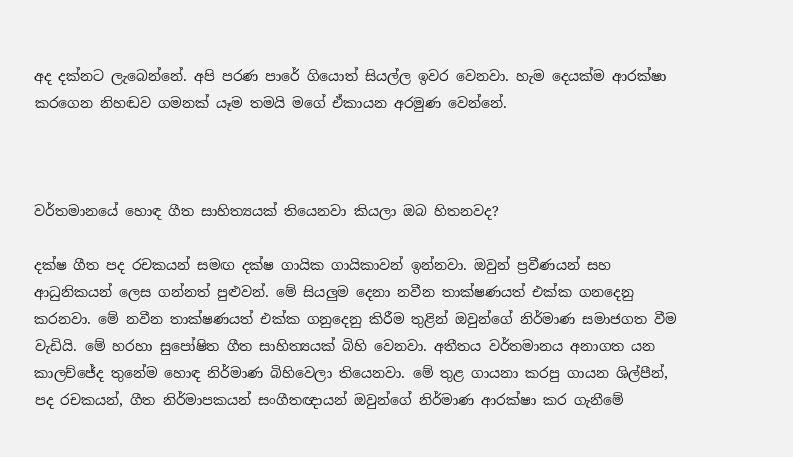අද දක්නට ලැබෙන්නේ. අපි පරණ පාරේ ගියොත් සියල්ල ඉවර වෙනවා. හැම දෙයක්ම ආරක්ෂා කරගෙන නිහඬව ගමනක් යෑම තමයි මගේ ඒකායන අරමුණ වෙන්නේ.



වර්තමානයේ හොඳ ගීත සාහිත්‍යයක් තියෙනවා කියලා ඔබ හිතනවද?

දක්ෂ ගීත පද රචකයන් සමඟ දක්ෂ ගායික ගායිකාවන් ඉන්නවා. ඔවුන් ප්‍රවීණයන් සහ ආධුනිකයන් ලෙස ගන්නත් පුළුවන්. මේ සියලුම දෙනා නවීන තාක්ෂණයත් එක්ක ගනදෙනු කරනවා. මේ නවීන තාක්ෂණයත් එක්ක ගනුදෙනු කිරීම තුළින් ඔවුන්ගේ නිර්මාණ සමාජගත වීම වැඩියි. මේ හරහා සුපෝෂිත ගීත සාහිත්‍යයක් බිහි වෙනවා. අතීතය වර්තමානය අනාගත යන කාලච්ජේද තුනේම හොඳ නිර්මාණ බිහිවෙලා තියෙනවා. මේ තුළ ගායනා කරපු ගායන ශිල්පීන්, පද රචකයන්, ගීත නිර්මාපකයන් සංගීතඥායන් ඔවුන්ගේ නිර්මාණ ආරක්ෂා කර ගැනීමේ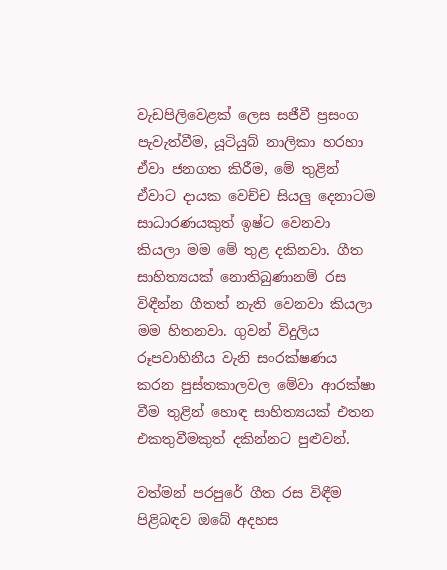වැඩපිලිවෙළක් ලෙස සජීවී ප්‍රසංග පැවැත්වීම, යූටියුබ් නාලිකා හරහා ඒවා ජනගත කිරීම, මේ තුළින් ඒවාට දායක වෙච්ච සියලු දෙනාටම සාධාරණයකුත් ඉෂ්ට වෙනවා කියලා මම මේ තුළ දකිනවා. ගීත සාහිත්‍යයක් නොතිබුණානම් රස විඳීන්න ගීතත් නැති වෙනවා කියලා මම හිතනවා. ගුවන් විදුලිය රූපවාහිනීය වැනි සංරක්ෂණය කරන පුස්තකාලවල මේවා ආරක්ෂා වීම තුළින් හොඳ සාහිත්‍යයක් එතන එකතුවීමකුත් දකින්නට පුළුවන්.

වත්මන් පරපුරේ ගීත රස විඳීම පිළිබඳව ඔබේ අදහස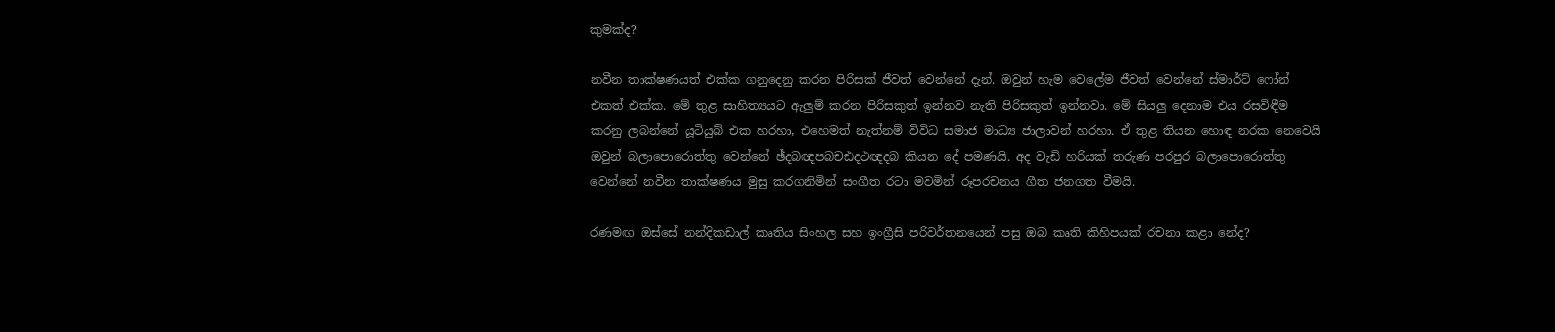කුමක්ද?

නවීන තාක්ෂණයත් එක්ක ගනුදෙනු කරන පිරිසක් ජීවත් වෙන්නේ දැන්. ඔවුන් හැම වෙලේම ජීවත් වෙන්නේ ස්මාර්ට් ෆෝන් එකත් එක්ක. මේ තුළ සාහිත්‍යයට ඇලුම් කරන පිරිසකුත් ඉන්නව නැති පිරිසකුත් ඉන්නවා. මේ සියලු දෙනාම එය රසවිඳීම කරනු ලබන්නේ යූටියුබ් එක හරහා, එහෙමත් නැත්නම් විවිධ සමාජ මාධ්‍ය ජාලාවන් හරහා. ඒ තුළ තියන හොඳ නරක නෙවෙයි ඔවුන් බලාපොරොත්තු වෙන්නේ ඡ්දබඥපබචඪදථඥදබ කියන දේ පමණයි. අද වැඩි හරියක් තරුණ පරපුර බලාපොරොත්තු වෙන්නේ නවීන තාක්ෂණය මුසු කරගනිමින් සංගීත රටා මවමින් රූපරචනය ගීත ජනගත වීමයි.

රණමඟ ඔස්සේ නන්දිකඩාල් කෘතිය සිංහල සහ ඉංග්‍රීසි පරිවර්තනයෙන් පසු ඔබ කෘති කිහිපයක් රචනා කළා නේද?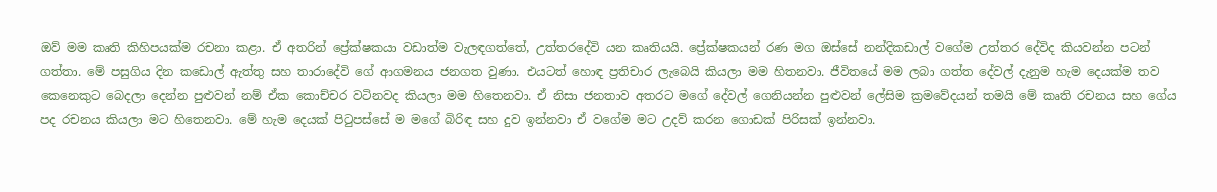ඔව් මම කෘති කිහිපයක්ම රචනා කළා. ඒ අතරින් ප්‍රේක්ෂකයා වඩාත්ම වැලඳගත්තේ, උත්තරදේවි යන කෘතියයි. ප්‍රේක්ෂකයන් රණ මග ඔස්සේ නන්දිකඩාල් වගේම උත්තර දේවිද කියවන්න පටන් ගත්තා. මේ පසුගිය දින කඩොල් ඇත්තු සහ තාරාදේවි ගේ ආගමනය ජනගත වුණා. එයටත් හොඳ ප්‍රතිචාර ලැබෙයි කියලා මම හිතනවා. ජීවිතයේ මම ලබා ගත්ත දේවල් දැනුම හැම දෙයක්ම තව කෙනෙකුට බෙදලා දෙන්න පුළුවන් නම් ඒක කොච්චර වටිනවද කියලා මම හිතෙනවා. ඒ නිසා ජනතාව අතරට මගේ දේවල් ගෙනියන්න පුළුවන් ලේසිම ක්‍රමවේදයන් තමයි මේ කෘති රචනය සහ ගේය පද රචනය කියලා මට හිතෙනවා. මේ හැම දෙයක් පිටුපස්සේ ම මගේ බිරිඳ සහ දුව ඉන්නවා ඒ වගේම මට උදව් කරන ගොඩක් පිරිසක් ඉන්නවා.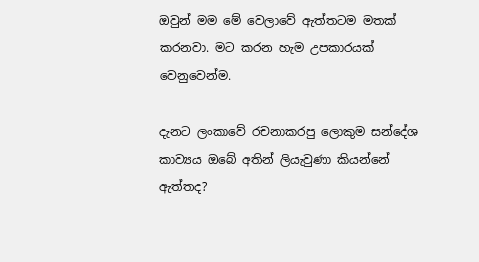ඔවුන් මම මේ වෙලාවේ ඇත්තටම මතක් කරනවා. මට කරන හැම උපකාරයක් වෙනුවෙන්ම.

දැනට ලංකාවේ රචනාකරපු ලොකුම සන්දේශ කාව්‍යය ඔබේ අතින් ලියැවුණා කියන්නේ ඇත්තද?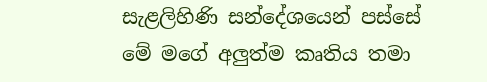සැළලිහිණි සන්දේශයෙන් පස්සේ මේ මගේ අලුත්ම කෘතිය තමා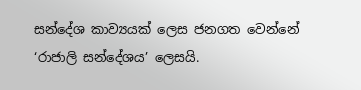සන්දේශ කාව්‍යයක් ලෙස ජනගත වෙන්නේ ‘රාජාලි සන්දේශය’ ලෙසයි.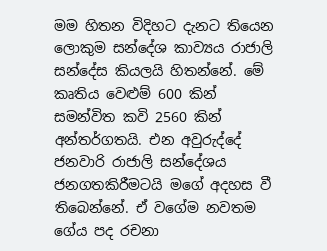මම හිතන විදිහට දැනට තියෙන ලොකුම සන්දේශ කාව්‍යය රාජාලි සන්දේස කියලයි හිතන්නේ. මේ කෘතිය වෙළුම් 600 කින් සමන්විත කවි 2560 කින් අන්තර්ගතයි. එන අවුරුද්දේ ජනවාරි රාජාලි සන්දේශය ජනගතකිරීමටයි මගේ අදහස වී තිබෙන්නේ. ඒ වගේම නවතම ගේය පද රචනා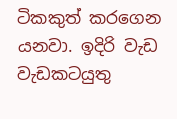ටිකකුත් කරගෙන යනවා. ඉදිරි වැඩ වැඩකටයුතු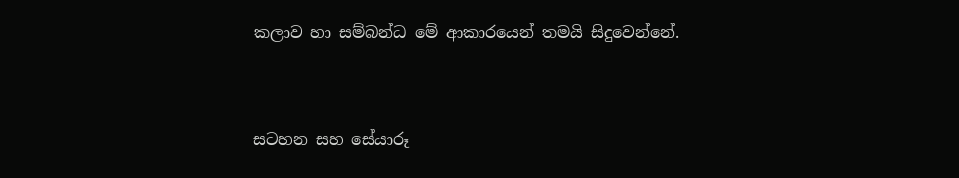කලාව හා සම්බන්ධ මේ ආකාරයෙන් තමයි සිදුවෙන්නේ.



සටහන සහ සේයාරූ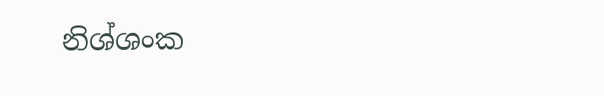නිශ්ශංක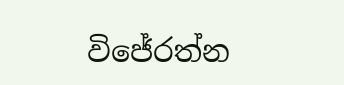විජේරත්න